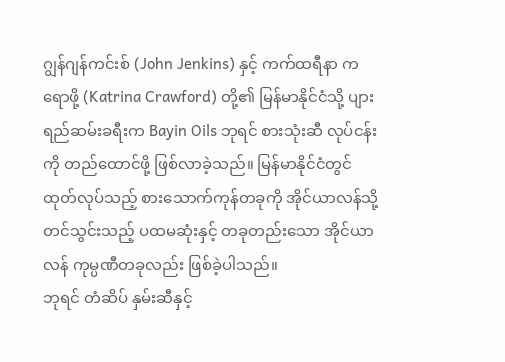ဂျွန်ဂျန်ကင်းစ် (John Jenkins) နှင့် ကက်ထရီနာ ကရောဖို့ (Katrina Crawford) တို့၏ မြန်မာနိုင်ငံသို့ ပျားရည်ဆမ်းခရီးက Bayin Oils ဘုရင် စားသုံးဆီ လုပ်ငန်းကို တည်ထောင်ဖို့ ဖြစ်လာခဲ့သည်။ မြန်မာနိုင်ငံတွင် ထုတ်လုပ်သည့် စားသောက်ကုန်တခုကို အိုင်ယာလန်သို့ တင်သွင်းသည့် ပထမဆုံးနှင့် တခုတည်းသော အိုင်ယာလန် ကုမ္ပဏီတခုလည်း ဖြစ်ခဲ့ပါသည်။
ဘုရင် တံဆိပ် နှမ်းဆီနှင့်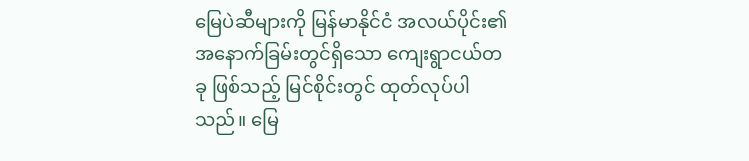မြေပဲဆီများကို မြန်မာနိုင်ငံ အလယ်ပိုင်း၏ အနောက်ခြမ်းတွင်ရှိသော ကျေးရွာငယ်တခု ဖြစ်သည့် မြင်စိုင်းတွင် ထုတ်လုပ်ပါသည်။ မြေ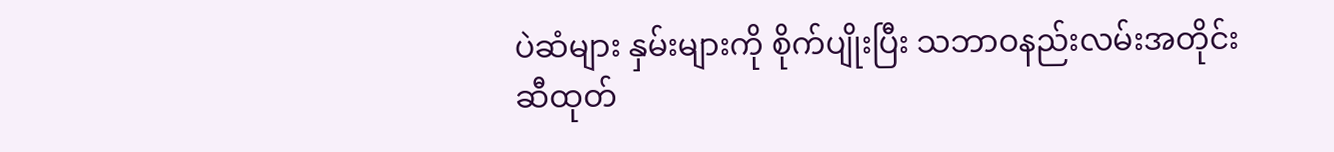ပဲဆံများ နှမ်းများကို စိုက်ပျိုးပြီး သဘာဝနည်းလမ်းအတိုင်း ဆီထုတ်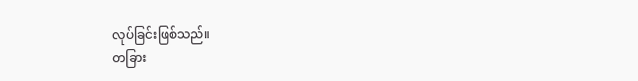လုပ်ခြင်းဖြစ်သည်။
တခြား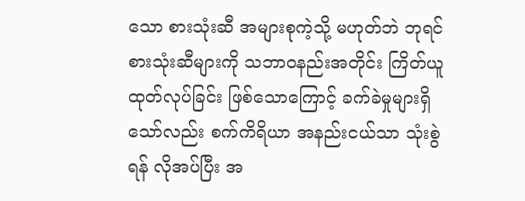သော စားသုံးဆီ အများစုကဲ့သို့ မဟုတ်ဘဲ ဘုရင်စားသုံးဆီများကို သဘာဝနည်းအတိုင်း ကြိတ်ယူထုတ်လုပ်ခြင်း ဖြစ်သောကြောင့် ခက်ခဲမှုများရှိသော်လည်း စက်ကိရိယာ အနည်းငယ်သာ သုံးစွဲရန် လိုအပ်ပြီး အ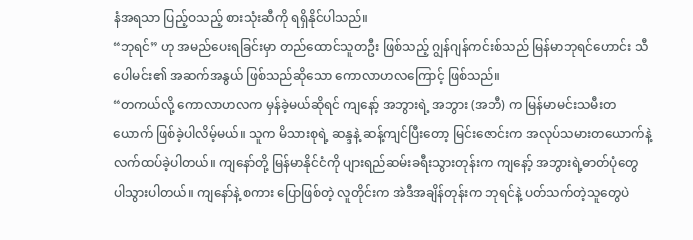နံအရသာ ပြည့်ဝသည့် စားသုံးဆီကို ရရှိနိုင်ပါသည်။
“ဘုရင်” ဟု အမည်ပေးရခြင်းမှာ တည်ထောင်သူတဦး ဖြစ်သည့် ဂျွန်ဂျန်ကင်းစ်သည် မြန်မာဘုရင်ဟောင်း သီပေါမင်း၏ အဆက်အနွယ် ဖြစ်သည်ဆိုသော ကောလာဟလကြောင့် ဖြစ်သည်။
“တကယ်လို့ ကောလာဟလက မှန်ခဲ့မယ်ဆိုရင် ကျနော့် အဘွားရဲ့ အဘွား (အဘီ) က မြန်မာမင်းသမီးတယောက် ဖြစ်ခဲ့ပါလိမ့်မယ်။ သူက မိသားစုရဲ့ ဆန္ဒနဲ့ ဆန့်ကျင်ပြီးတော့ မြင်းဇောင်းက အလုပ်သမားတယောက်နဲ့ လက်ထပ်ခဲ့ပါတယ်။ ကျနော်တို့ မြန်မာနိုင်ငံကို ပျားရည်ဆမ်းခရီးသွားတုန်းက ကျနော့် အဘွားရဲ့ဓာတ်ပုံတွေ ပါသွားပါတယ်။ ကျနော်နဲ့ စကား ပြောဖြစ်တဲ့ လူတိုင်းက အဲဒီအချိန်တုန်းက ဘုရင်နဲ့ ပတ်သက်တဲ့သူတွေပဲ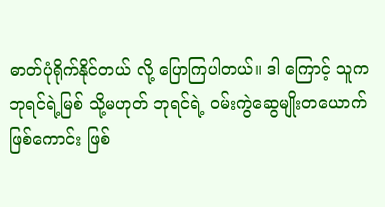ဓာတ်ပုံရိုက်နိုင်တယ် လို့ ပြောကြပါတယ်။ ဒါ ကြောင့် သူက ဘုရင်ရဲ့မြစ် သို့မဟုတ် ဘုရင်ရဲ့ ဝမ်းကွဲဆွေမျိုးတယောက် ဖြစ်ကောင်း ဖြစ်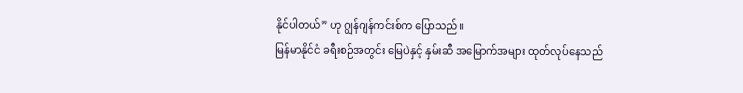နိုင်ပါတယ်” ဟု ဂျွန်ဂျန်ကင်းစ်က ပြောသည်။
မြန်မာနိုင်ငံ ခရီးစဉ်အတွင်း မြေပဲနှင့် နှမ်းဆီ အမြောက်အများ ထုတ်လုပ်နေသည်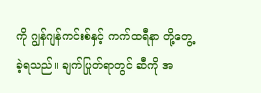ကို ဂျွန်ဂျန်ကင်းစ်နှင့် ကက်ထရီနာ တို့တွေ့ခဲ့ရသည်။ ချက်ပြုတ်ရာတွင် ဆီကို အ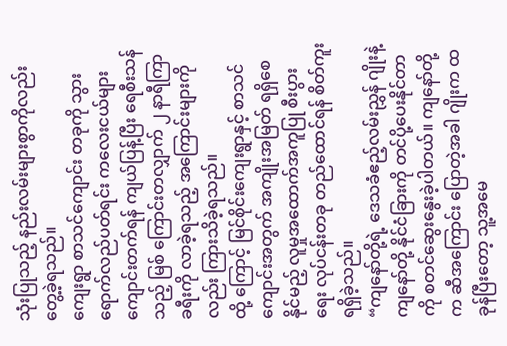သုံးပြုသည့် နည်းလမ်းများစွာကိုလည်း တွေ့ခဲ့ရသည်။
ကျေးရွာ စာသင်ကျောင်း တခုကို သွားရောက်လည်ပတ်ရင်း ကလေးငယ်များ ကျောင်းတက်ရန် ကျယ်ပြန့်ပြီး ရေစီးသန်သည့် မြစ် ကြောင်းတလျှာက် ၂ နာရီကြာခရီးကို လာခဲ့ရသည့် အကြောင်းများကိုလည်း ကြားသိခဲ့ရသည်။
ထို့ ကြောင့် မြင်စိုင်းကျေးရွာနှင့် စာသင်ကျောင်းအတွက် အကျိုးအမြတ် ရရှိစေနိုင်မည့် လူမှုအထောက်အကူပြု စီးပွားရေး လုပ်ငန်းတခု တည်ထောင်ရန် စိတ်ကူးရရှိခဲ့သည်။
“ကျနော်တို့ရဲ့ ဒေသခံဧည့်လမ်းညွှန် ဂျိုးနဲ့ ကျနော်တို့ နိုင်ငံခြားကို တင်ပို့ပေးနိုင်တာကို စတင်ဆွေးနွေးခဲ့ပါတယ်။ ကျနော်တို့က ဆီအကြောင်း ပြောတဲ့အခါ ဂျိုးက ထခုန်ပြီးတော့ သူ့အမေ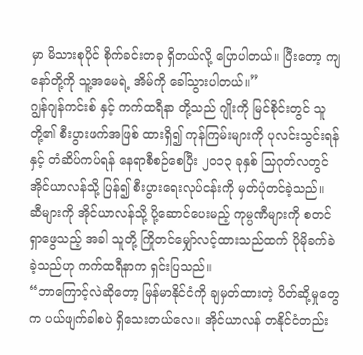မှာ မိသားစုပိုင် စိုက်ခင်းတခု ရှိတယ်လို့ ပြောပါတယ်။ ပြီးတော့ ကျနော်တို့ကို သူ့အမေရဲ့ အိမ်ကို ခေါ်သွားပါတယ်။”
ဂျွန်ဂျန်ကင်းစ် နှင့် ကက်ထရီနာ တို့သည် ဂျိုးကို မြင်စိုင်းတွင် သူတို့၏ စီးပွားဖက်အဖြစ် ထားရှိ၍ ကုန်ကြမ်းများကို ပုလင်းသွင်းရန်နှင့် တံဆိပ်ကပ်ရန် နေရာစီစဉ်စေပြီး ၂၀၁၃ ခုနှစ် သြဂုတ်လတွင် အိုင်ယာလန်သို့ ပြန်၍ စီးပွားရေးလုပ်ငန်းကို မှတ်ပုံတင်ခဲ့သည်။
ဆီများကို အိုင်ယာလန်သို့ ပို့ဆောင်ပေးမည့် ကုမ္ပဏီများကို စတင်ရှာဖွေသည့် အခါ သူတို့ ကြိုတင်မျှော်လင့်ထားသည်ထက် ပိုမိုခက်ခဲခဲ့သည်ဟု ကက်ထရီနာက ရှင်းပြသည်။
“ဘာကြောင့်လဲဆိုတော့ မြန်မာနိုင်ငံကို ချမှတ်ထားတဲ့ ပိတ်ဆို့မှုတွေက ပယ်ဖျက်ခါစပဲ ရှိသေးတယ်လေ။ အိုင်ယာလန် တနိုင်ငံတည်း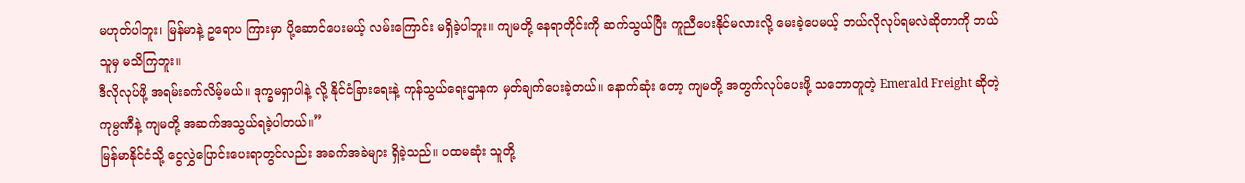မဟုတ်ပါဘူး၊ မြန်မာနဲ့ ဥရောပ ကြားမှာ ပို့ဆောင်ပေးမယ့် လမ်းကြောင်း မရှိခဲ့ပါဘူး။ ကျမတို့ နေရာတိုင်းကို ဆက်သွယ်ပြီး ကူညီပေးနိုင်မလားလို့ မေးခဲ့ပေမယ့် ဘယ်လိုလုပ်ရမလဲဆိုတာကို ဘယ်သူမှ မသိကြဘူး။
ဒီလိုလုပ်ဖို့ အရမ်းခက်လိမ့်မယ်။ ဒုက္ခမရှာပါနဲ့ လို့ နိုင်ငံခြားရေးနဲ့ ကုန်သွယ်ရေးဌာနက မှတ်ချက်ပေးခဲ့တယ်။ နောက်ဆုံး တော့ ကျမတို့ အတွက်လုပ်ပေးဖို့ သဘောတူတဲ့ Emerald Freight ဆိုတဲ့ ကုမ္ပဏီနဲ့ ကျမတို့ အဆက်အသွယ်ရခဲ့ပါတယ်။”
မြန်မာနိုင်ငံသို့ ငွေလွှဲပြောင်းပေးရာတွင်လည်း အခက်အခဲများ ရှိခဲ့သည်။ ပထမဆုံး သူတို့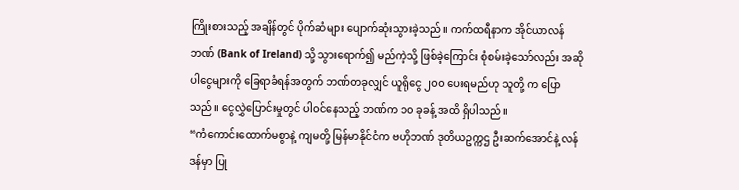ကြိုးစားသည့် အချိန်တွင် ပိုက်ဆံများ ပျောက်ဆုံးသွားခဲ့သည်။ ကက်ထရီနာက အိုင်ယာလန်ဘဏ် (Bank of Ireland) သို့ သွားရောက်၍ မည်ကဲ့သို့ ဖြစ်ခဲ့ကြောင်း စုံစမ်းခဲ့သော်လည်း အဆိုပါငွေများကို ခြေရာခံရန်အတွက် ဘဏ်တခုလျှင် ယူရိုငွေ ၂၀၀ ပေးရမည်ဟု သူတို့ က ပြောသည်။ ငွေလွှဲပြောင်းမှုတွင် ပါဝင်နေသည့် ဘဏ်က ၁၀ ခုခန့် အထိ ရှိပါသည်။
“ကံကောင်းထောက်မစွာနဲ့ ကျမတို့ မြန်မာနိုင်ငံက ဗဟိုဘဏ် ဒုတိယဥက္ကဌ ဦးဆက်အောင်နဲ့ လန်ဒန်မှာ ပြု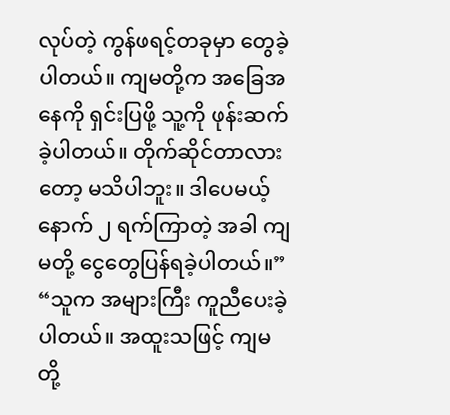လုပ်တဲ့ ကွန်ဖရင့်တခုမှာ တွေခဲ့ပါတယ်။ ကျမတို့က အခြေအနေကို ရှင်းပြဖို့ သူ့ကို ဖုန်းဆက်ခဲ့ပါတယ်။ တိုက်ဆိုင်တာလားတော့ မသိပါဘူး။ ဒါပေမယ့် နောက် ၂ ရက်ကြာတဲ့ အခါ ကျမတို့ ငွေတွေပြန်ရခဲ့ပါတယ်။”
“သူက အများကြီး ကူညီပေးခဲ့ပါတယ်။ အထူးသဖြင့် ကျမတို့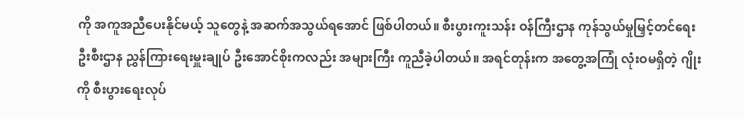ကို အကူအညီပေးနိုင်မယ့် သူတွေနဲ့ အဆက်အသွယ်ရအောင် ဖြစ်ပါတယ်။ စီးပွားကူးသန်း ဝန်ကြီးဌာန ကုန်သွယ်မှုမြှင့်တင်ရေးဦးစီးဌာန ညွှန်ကြားရေးမှူးချုပ် ဦးအောင်စိုးကလည်း အများကြီး ကူညီခဲ့ပါတယ်။ အရင်တုန်းက အတွေ့အကြုံ လုံးဝမရှိတဲ့ ဂျိုးကို စီးပွားရေးလုပ်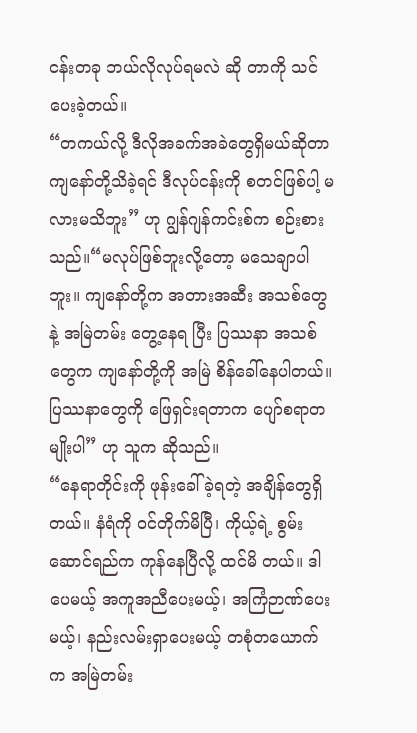ငန်းတခု ဘယ်လိုလုပ်ရမလဲ ဆို တာကို သင်ပေးခဲ့တယ်။
“တကယ်လို့ ဒီလိုအခက်အခဲတွေရှိမယ်ဆိုတာ ကျနော်တို့သိခဲ့ရင် ဒီလုပ်ငန်းကို စတင်ဖြစ်ပါ့ မလားမသိဘူး” ဟု ဂျွန်ဂျန်ကင်းစ်က စဉ်းစားသည်။“မလုပ်ဖြစ်ဘူးလို့တော့ မသေချာပါဘူး။ ကျနော်တို့က အတားအဆီး အသစ်တွေနဲ့ အမြဲတမ်း တွေ့နေရ ပြီး ပြဿနာ အသစ်တွေက ကျနော်တို့ကို အမြဲ စိန်ခေါ်နေပါတယ်။ ပြဿနာတွေကို ဖြေရှင်းရတာက ပျော်စရာတမျိုးပါ” ဟု သူက ဆိုသည်။
“နေရာတိုင်းကို ဖုန်းခေါ်ခဲ့ရတဲ့ အချိန်တွေရှိတယ်။ နံရံကို ဝင်တိုက်မိပြီ၊ ကိုယ့်ရဲ့ စွမ်းဆောင်ရည်က ကုန်နေပြီလို့ ထင်မိ တယ်။ ဒါပေမယ့် အကူအညီပေးမယ့်၊ အကြံဉာဏ်ပေးမယ့်၊ နည်းလမ်းရှာပေးမယ့် တစုံတယောက်က အမြဲတမ်း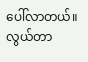ပေါ်လာတယ်။ လွယ်တာ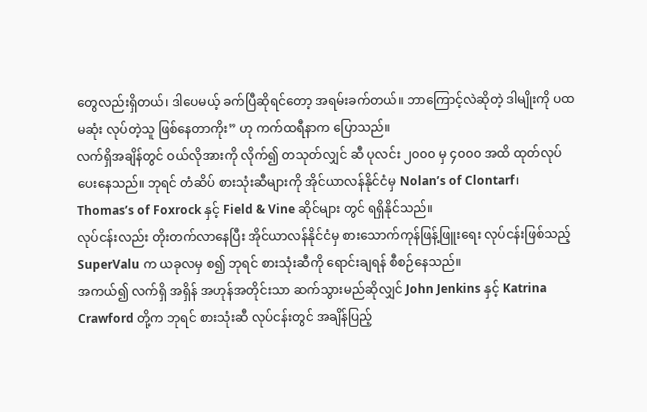တွေလည်းရှိတယ်၊ ဒါပေမယ့် ခက်ပြီဆိုရင်တော့ အရမ်းခက်တယ်။ ဘာကြောင့်လဲဆိုတဲ့ ဒါမျိုးကို ပထမဆုံး လုပ်တဲ့သူ ဖြစ်နေတာကိုး” ဟု ကက်ထရီနာက ပြောသည်။
လက်ရှိအချိန်တွင် ဝယ်လိုအားကို လိုက်၍ တသုတ်လျှင် ဆီ ပုလင်း ၂၀၀၀ မှ ၄၀၀၀ အထိ ထုတ်လုပ်ပေးနေသည်။ ဘုရင် တံဆိပ် စားသုံးဆီများကို အိုင်ယာလန်နိုင်ငံမှ Nolan’s of Clontarf၊ Thomas’s of Foxrock နှင့် Field & Vine ဆိုင်များ တွင် ရရှိနိုင်သည်။
လုပ်ငန်းလည်း တိုးတက်လာနေပြီး အိုင်ယာလန်နိုင်ငံမှ စားသောက်ကုန်ဖြန့်ဖြူးရေး လုပ်ငန်းဖြစ်သည့် SuperValu က ယခုလမှ စ၍ ဘုရင် စားသုံးဆီကို ရောင်းချရန် စီစဉ်နေသည်။
အကယ်၍ လက်ရှိ အရှိန် အဟုန်အတိုင်းသာ ဆက်သွားမည်ဆိုလျှင် John Jenkins နှင့် Katrina Crawford တို့က ဘုရင် စားသုံးဆီ လုပ်ငန်းတွင် အချိန်ပြည့်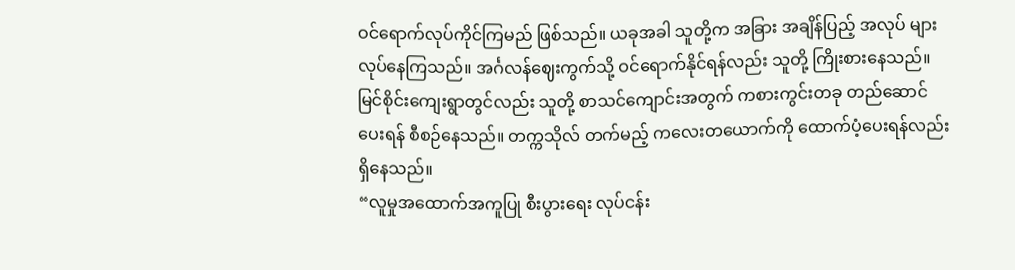ဝင်ရောက်လုပ်ကိုင်ကြမည် ဖြစ်သည်။ ယခုအခါ သူတို့က အခြား အချိန်ပြည့် အလုပ် များ လုပ်နေကြသည်။ အင်္ဂလန်ဈေးကွက်သို့ ဝင်ရောက်နိုင်ရန်လည်း သူတို့ ကြိုးစားနေသည်။
မြင်စိုင်းကျေးရွာတွင်လည်း သူတို့ စာသင်ကျောင်းအတွက် ကစားကွင်းတခု တည်ဆောင်ပေးရန် စီစဉ်နေသည်။ တက္ကသိုလ် တက်မည့် ကလေးတယောက်ကို ထောက်ပံ့ပေးရန်လည်း ရှိနေသည်။
“လူမှုအထောက်အကူပြု စီးပွားရေး လုပ်ငန်း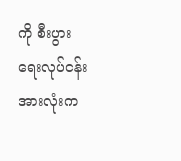ကို စီးပွားရေးလုပ်ငန်းအားလုံးက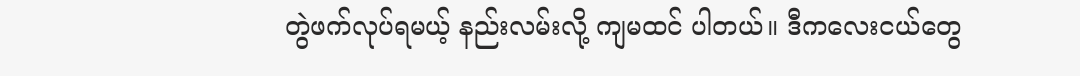တွဲဖက်လုပ်ရမယ့် နည်းလမ်းလို့ ကျမထင် ပါတယ်။ ဒီကလေးငယ်တွေ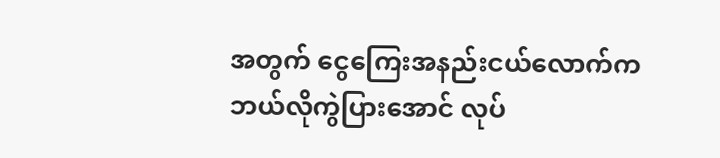အတွက် ငွေကြေးအနည်းငယ်လောက်က ဘယ်လိုကွဲပြားအောင် လုပ်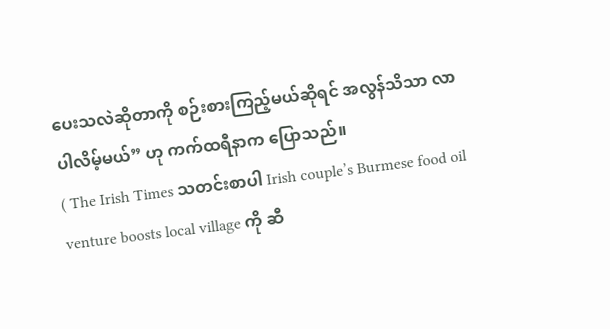ပေးသလဲဆိုတာကို စဉ်းစားကြည့်မယ်ဆိုရင် အလွန်သိသာ လာပါလိမ့်မယ်” ဟု ကက်ထရီနာက ပြောသည်။
( The Irish Times သတင်းစာပါ Irish couple’s Burmese food oil venture boosts local village ကို ဆီ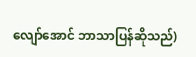လျော်အောင် ဘာသာပြန်ဆိုသည်)